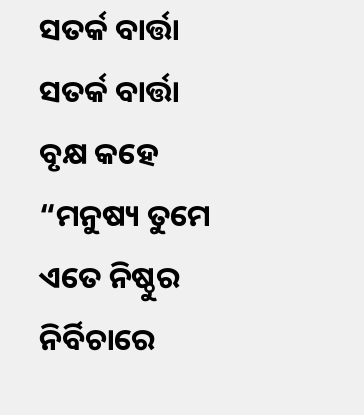ସତର୍କ ବାର୍ତ୍ତା
ସତର୍କ ବାର୍ତ୍ତା
ବୃକ୍ଷ କହେ “ମନୁଷ୍ୟ ତୁମେ ଏତେ ନିଷ୍ଠୁର
ନିର୍ବିଚାରେ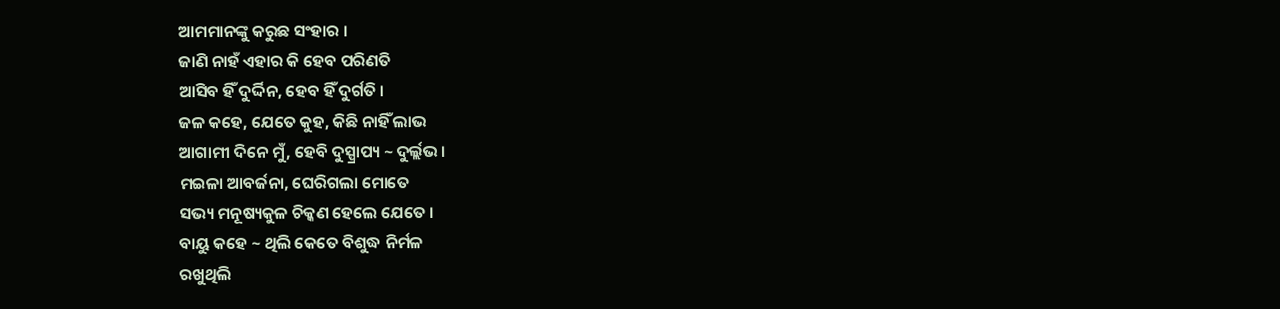ଆମମାନଙ୍କୁ କରୁଛ ସଂହାର ।
ଜାଣି ନାହଁ ଏହାର କି ହେବ ପରିଣତି
ଆସିବ ହିଁ ଦୁର୍ଦ୍ଦିନ, ହେବ ହିଁ ଦୁର୍ଗତି ।
ଜଳ କହେ, ଯେତେ କୁହ, କିଛି ନାହିଁ ଲାଭ
ଆଗାମୀ ଦିନେ ମୁଁ, ହେବି ଦୁସ୍ପ୍ରାପ୍ୟ ~ ଦୁର୍ଲ୍ଲଭ ।
ମଇଳା ଆବର୍ଜନା, ଘେରିଗଲା ମୋତେ
ସଭ୍ୟ ମନୂଷ୍ୟକୁଳ ଚିକ୍କଣ ହେଲେ ଯେତେ ।
ବାୟୁ କହେ ~ ଥିଲି କେତେ ବିଶୁଦ୍ଧ ନିର୍ମଳ
ରଖୁଥିଲି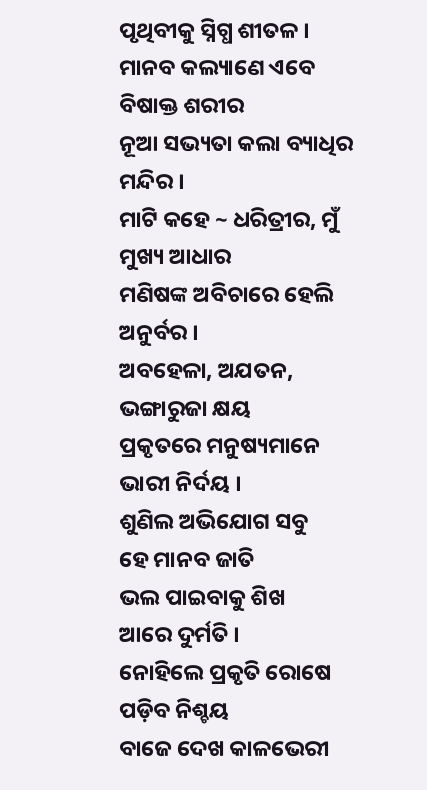ପୃଥିବୀକୁ ସ୍ନିଗ୍ଧ ଶୀତଳ ।
ମାନବ କଲ୍ୟାଣେ ଏବେ ବିଷାକ୍ତ ଶରୀର
ନୂଆ ସଭ୍ୟତା କଲା ବ୍ୟାଧିର ମନ୍ଦିର ।
ମାଟି କହେ ~ ଧରିତ୍ରୀର, ମୁଁ ମୁଖ୍ୟ ଆଧାର
ମଣିଷଙ୍କ ଅବିଚାରେ ହେଲି ଅନୁର୍ବର ।
ଅବହେଳା, ଅଯତନ, ଭଙ୍ଗାରୁଜା କ୍ଷୟ
ପ୍ରକୃତରେ ମନୁଷ୍ୟମାନେ ଭାରୀ ନିର୍ଦୟ ।
ଶୁଣିଲ ଅଭିଯୋଗ ସବୁ
ହେ ମାନବ ଜାତି
ଭଲ ପାଇବାକୁ ଶିଖ
ଆରେ ଦୁର୍ମତି ।
ନୋହିଲେ ପ୍ରକୃତି ରୋଷେ
ପଡ଼ିବ ନିଶ୍ଚୟ
ବାଜେ ଦେଖ କାଳଭେରୀ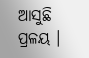ଆସୁଛି ପ୍ରଳୟ ।